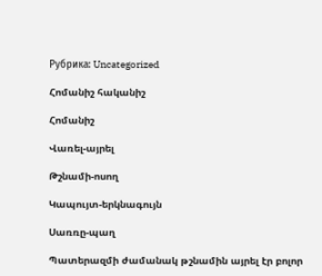Рубрика: Uncategorized

Հոմանիշ հականիշ

Հոմանիշ

Վառել-այրել

Թշնամի-ոսող

Կապույտ-երկնագույն

Սառռը-պաղ

Պատերազմի ժամանակ թշնամին այրել էր բոլոր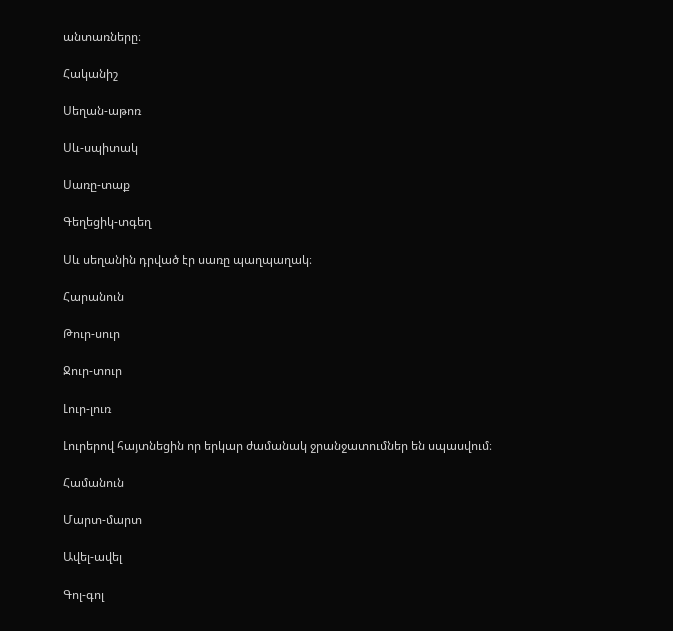անտառները։

Հականիշ

Սեղան-աթոռ

Սև-սպիտակ

Սառը-տաք

Գեղեցիկ-տգեղ

Սև սեղանին դրված էր սառը պաղպաղակ։

Հարանուն

Թուր-սուր

Ջուր-տուր

Լուր-լուռ

Լուրերով հայտնեցին որ երկար ժամանակ ջրանջատումներ են սպասվում։

Համանուն

Մարտ-մարտ

Ավել-ավել

Գոլ-գոլ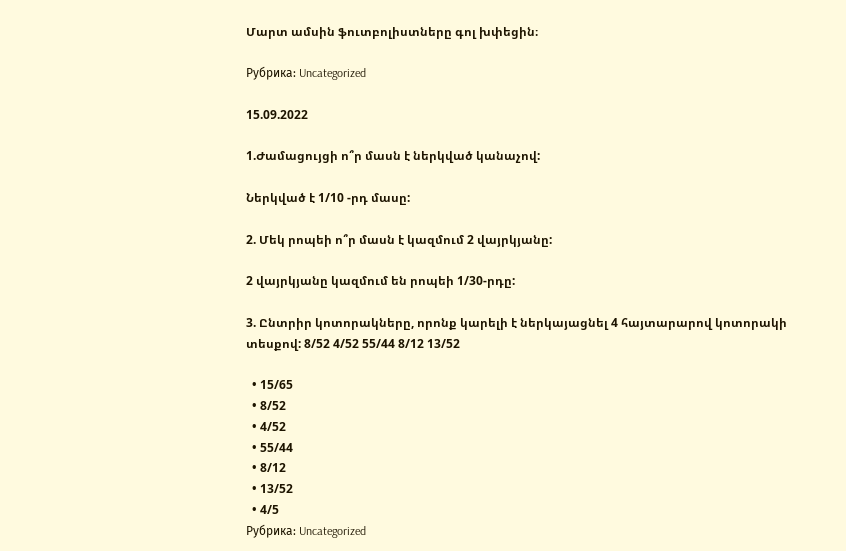Մարտ ամսին ֆուտբոլիստները գոլ խփեցին։

Рубрика: Uncategorized

15.09.2022

1.Ժամացույցի ո՞ր մասն է ներկված կանաչով:

Ներկված է 1/10 -րդ մասը:

2. Մեկ րոպեի ո՞ր մասն է կազմում 2 վայրկյանը:

2 վայրկյանը կազմում են րոպեի 1/30-րդը:

3. Ընտրիր կոտորակները, որոնք կարելի է ներկայացնել 4 հայտարարով կոտորակի տեսքով: 8/52 4/52 55/44 8/12 13/52

  • 15/65
  • 8/52
  • 4/52
  • 55/44
  • 8/12
  • 13/52
  • 4/5
Рубрика: Uncategorized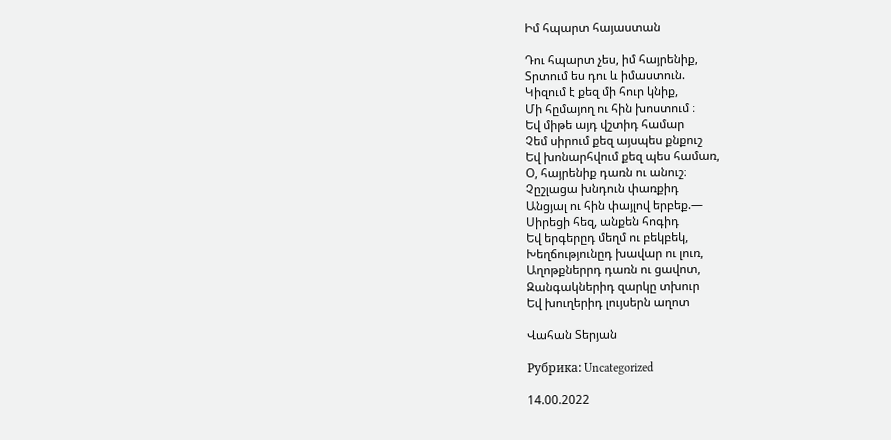Իմ հպարտ հայաստան

Դու հպարտ չես, իմ հայրենիք,
Տրտում ես դու և իմաստուն.
Կիզում է քեզ մի հուր կնիք,
Մի հըմայող ու հին խոստում ։
Եվ միթե այդ վշտիդ համար
Չեմ սիրում քեզ այսպես քնքուշ
Եվ խոնարհվում քեզ պես համառ,
Օ, հայրենիք դառն ու անուշ։
Չըշլացա խնդուն փառքիդ
Անցյալ ու հին փայլով երբեք.—
Սիրեցի հեզ, անքեն հոգիդ
Եվ երգերըդ մեղմ ու բեկբեկ,
Խեղճությունըդ խավար ու լուռ,
Աղոթքներրդ դառն ու ցավոտ,
Զանգակներիդ զարկը տխուր
Եվ խուղերիդ լույսերն աղոտ

Վահան Տերյան

Рубрика: Uncategorized

14.00.2022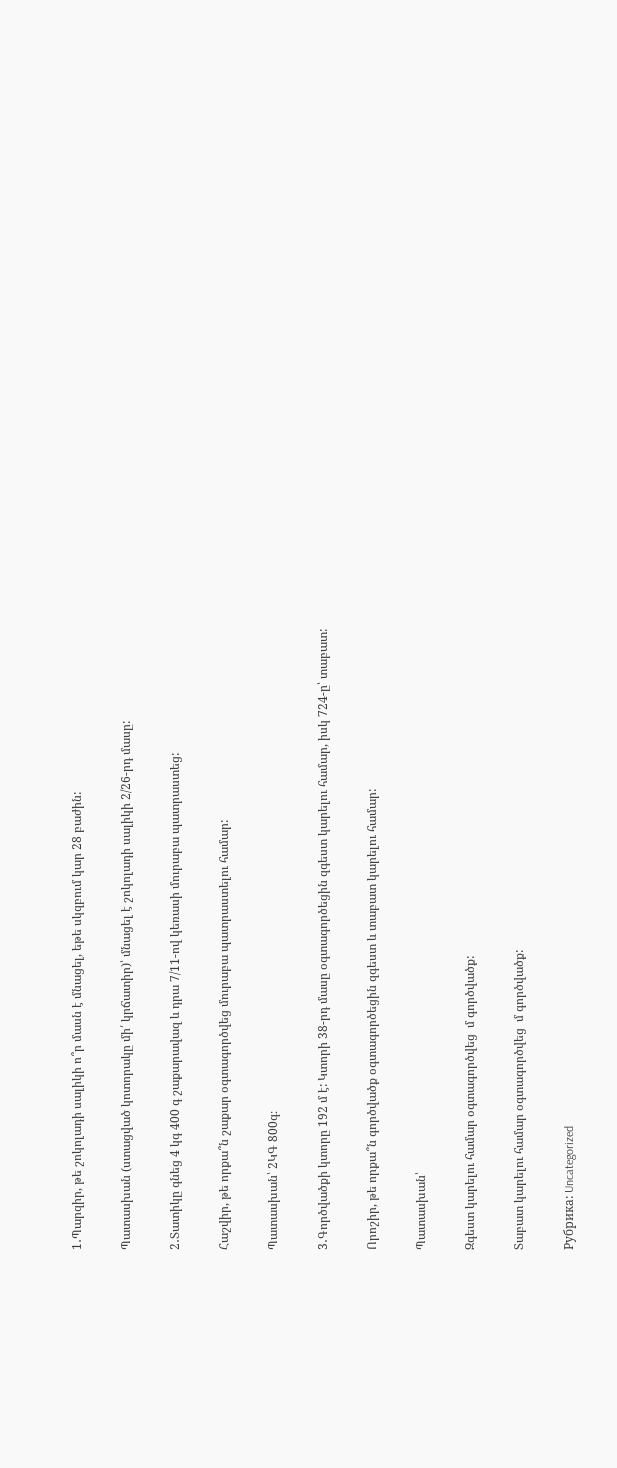1․Պարզիր, թե շոկոլադի սալիկի ո՞ր մասն է մնացել, եթե սկզբում կար 28 բաժին:

Պատասխան (ստացված կոտորակը մի՛ կրճատիր)՝ մնացել է շոկոլադի սալիկի 2/26-րդ մասը:

2․Տատիկը գնեց 4 կգ 400 գ շաքարավազ և դրա 7/11-ով կեռասի մուրաբա պատրաստեց:

Հաշվիր, թե որքա՞ն շաքար օգտագործվեց մուրաբա պատրաստելու համար:

Պատասխան՝ 2ԿԳ 800գ։

3․Գործվածքի կտորը 192 մ է: Կտորի 38-րդ մասը օգտագործեցին զգեստ կարելու համար, իսկ 724-ը՝ տաբատ:

Որոշիր, թե որքա՞ն գործվածք օգտագործեցին զգեստ և տաբատ կարելու համար:

Պատասխան՝

Զգեստ կարելու համար օգտագործվեց  մ գործվածք:

Տաբատ կարելու համար օգտագործվեց  մ գործվածք:

Рубрика: Uncategorized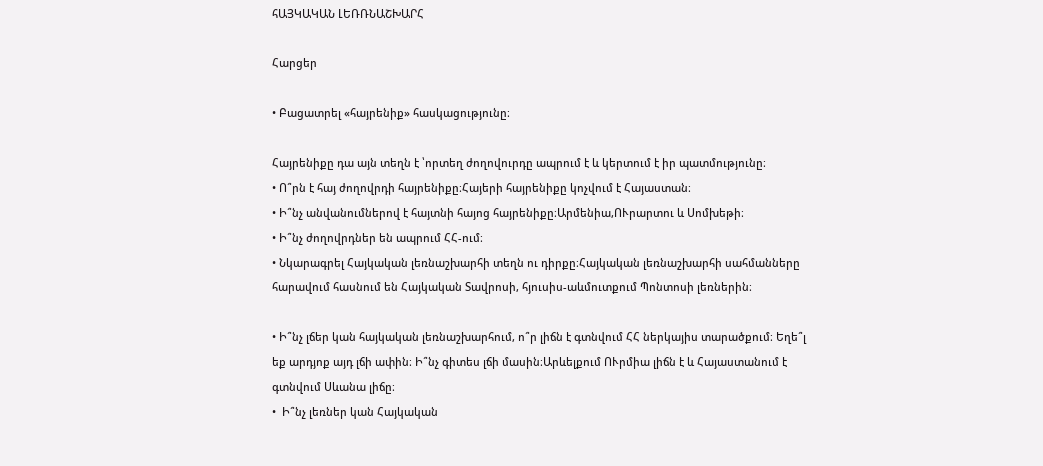հԱՅԿԱԿԱՆ ԼԵՌՌՆԱՇԽԱՐՀ

Հարցեր

• Բացատրել «հայրենիք» հասկացությունը։

Հայրենիքը դա այն տեղն է ՝որտեղ ժողովուրդը ապրում է և կերտում է իր պատմությունը։
• Ո՞րն է հայ ժողովրդի հայրենիքը։Հայերի հայրենիքը կոչվում է Հայաստան։
• Ի՞նչ անվանումներով է հայտնի հայոց հայրենիքը։Արմենիա,ՈՒրարտու և Սոմխեթի։
• Ի՞նչ ժողովրդներ են ապրում ՀՀ-ում։
• Նկարագրել Հայկական լեռնաշխարհի տեղն ու դիրքը։Հայկական լեռնաշխարհի սահմանները հարավում հասնում են Հայկական Տավրոսի, հյուսիս-աևմուտքում Պոնտոսի լեռներին։

• Ի՞նչ լճեր կան հայկական լեռնաշխարհում, ո՞ր լիճն է գտնվում ՀՀ ներկայիս տարածքում։ Եղե՞լ եք արդյոք այդ լճի ափին։ Ի՞նչ գիտես լճի մասին։Արևելքում ՈՒրմիա լիճն է և Հայաստանում է գտնվում Սևանա լիճը։
•  Ի՞նչ լեռներ կան Հայկական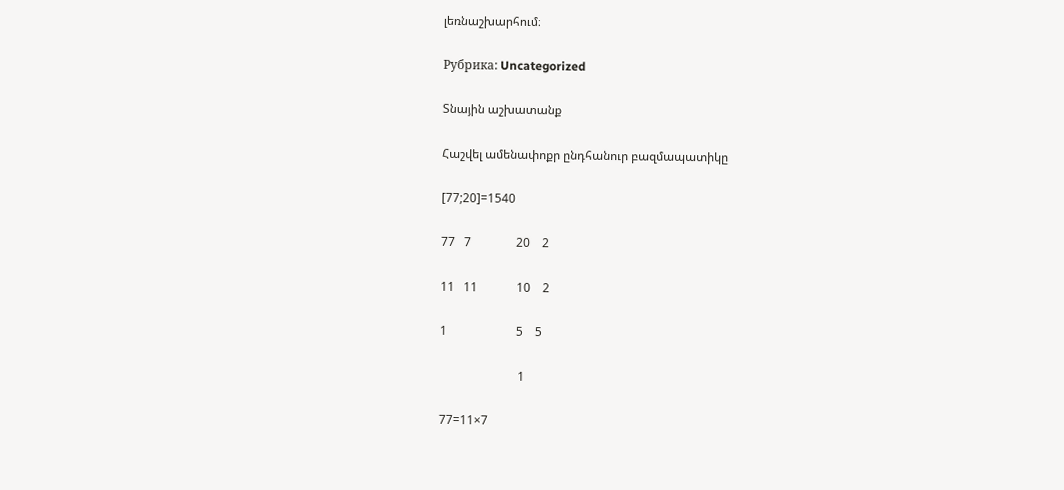լեռնաշխարհում։

Рубрика: Uncategorized

Տնային աշխատանք

Հաշվել ամենափոքր ընդհանուր բազմապատիկը

[77;20]=1540

77   7               20    2

11   11             10    2

1                       5    5

                          1

77=11×7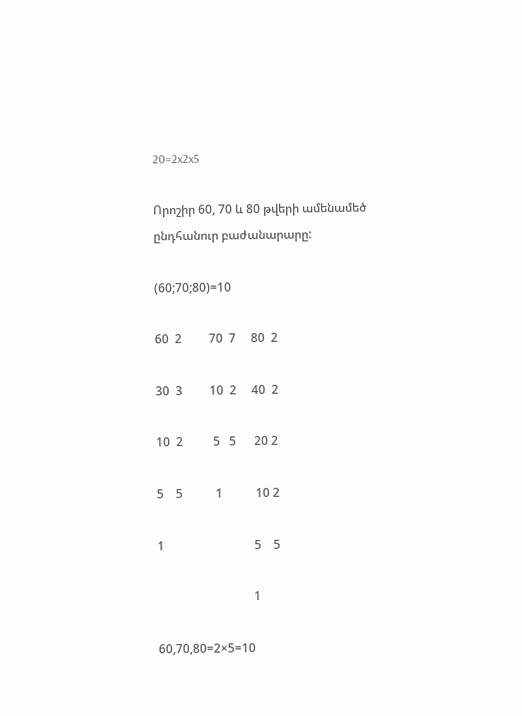20=2x2x5

Որոշիր 60, 70 և 80 թվերի ամենամեծ ընդհանուր բաժանարարը:

(60;70;80)=10

60  2         70  7     80  2

30  3         10  2     40  2

10  2          5   5      20 2

5    5           1           10 2

1                              5    5

                                1

60,70,80=2×5=10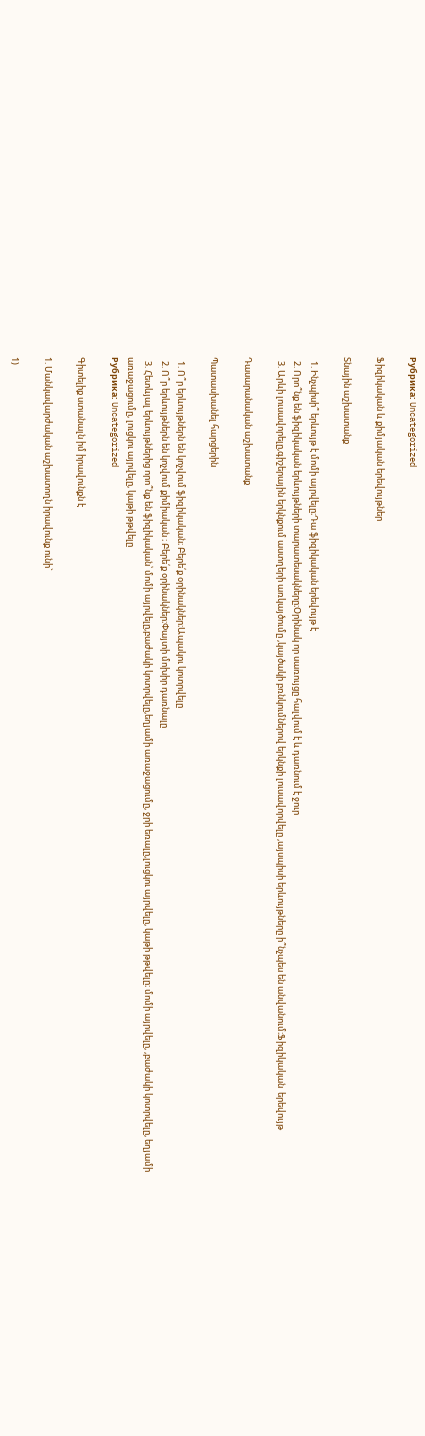Рубрика: Uncategorized

Ֆիզիկական և քիմյական երեվույթներ

Տնային աշխատանք

  1. Ինչպիսի՞ երևույթ է մոմի այրվելը։Դա ֆիզիկական երեվույթ է
  2. Որո՞նք են ֆիզիկական երևույթների տարատեսակները։Օրինակ որ սառույցը հալվում է և դառնում է ջուր
  3. Արևի լուսավորելը,գիշերային երկնքում աստղերի առկայծումը ,կայծակի բռնկումներով երկնքի լուսավորվելը ,այսպիսի երևույթները ի՞նչպես են անվանում։Ֆիզիկական  երեվույթ

Դասարանական աշխատանք

Պատասխանել հարցերին

  1. Ո՞ր երևույթներն են կոչվում ֆիզիկական։ Բերե՛ք օրինակներ։Ապակու կոտրվելը
  2. Ո՞ր երևույթներն են կոչվում քիմիական ։ Բերե՛ք օրինակներ։Փայտի մոխիր դառնալը
  3. Հետևյալ երևույթներից որո՞նք են ֆիզիկական՝ մոմի այրվելը,բաժակի կոտրվելը,եղյամի առաջացումը, ջրի եռալը,լուցկու այրվելը, կաթի թթվելը։ մոմի այրվելը, ,բաժակի կոտրվելը, եղյամի առաջացումը, լուցկու այրվելը, կաթի թթվելը
Рубрика: Uncategorized

Գիտելիք ստանալն իմ իրավունքն է

1. Մանկավարժական աշխատողն իրավունք ունի`

1)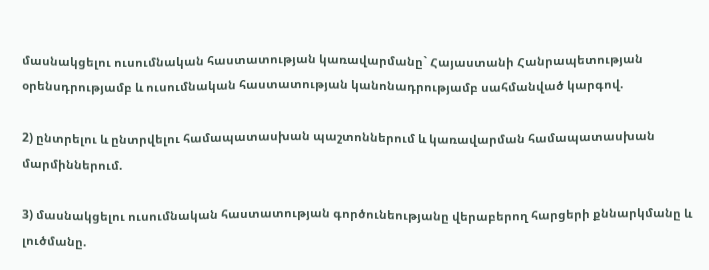մասնակցելու ուսումնական հաստատության կառավարմանը` Հայաստանի Հանրապետության օրենսդրությամբ և ուսումնական հաստատության կանոնադրությամբ սահմանված կարգով.

2) ընտրելու և ընտրվելու համապատասխան պաշտոններում և կառավարման համապատասխան մարմիններում.

3) մասնակցելու ուսումնական հաստատության գործունեությանը վերաբերող հարցերի քննարկմանը և լուծմանը.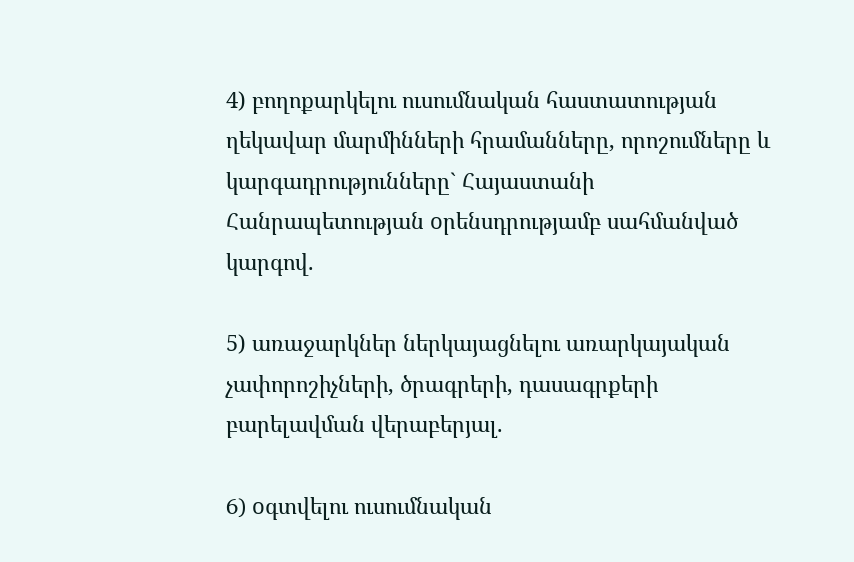4) բողոքարկելու ուսումնական հաստատության ղեկավար մարմինների հրամանները, որոշումները և կարգադրությունները` Հայաստանի Հանրապետության oրենսդրությամբ սահմանված կարգով.

5) առաջարկներ ներկայացնելու առարկայական չափորոշիչների, ծրագրերի, դասագրքերի բարելավման վերաբերյալ.

6) oգտվելու ուսումնական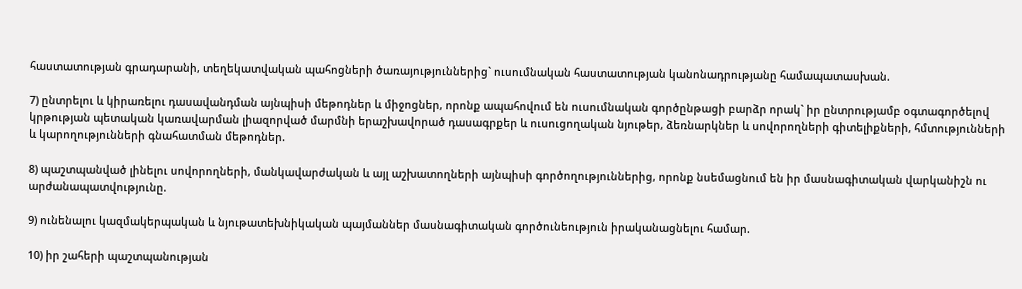հաստատության գրադարանի, տեղեկատվական պահոցների ծառայություններից` ուսումնական հաստատության կանոնադրությանը համապատասխան.

7) ընտրելու և կիրառելու դասավանդման այնպիսի մեթոդներ և միջոցներ, որոնք ապահովում են ուսումնական գործընթացի բարձր որակ` իր ընտրությամբ օգտագործելով կրթության պետական կառավարման լիազորված մարմնի երաշխավորած դասագրքեր և ուսուցողական նյութեր, ձեռնարկներ և սովորողների գիտելիքների, հմտությունների և կարողությունների գնահատման մեթոդներ.

8) պաշտպանված լինելու սովորողների, մանկավարժական և այլ աշխատողների այնպիսի գործողություններից, որոնք նսեմացնում են իր մասնագիտական վարկանիշն ու արժանապատվությունը.

9) ունենալու կազմակերպական և նյութատեխնիկական պայմաններ մասնագիտական գործունեություն իրականացնելու համար.

10) իր շահերի պաշտպանության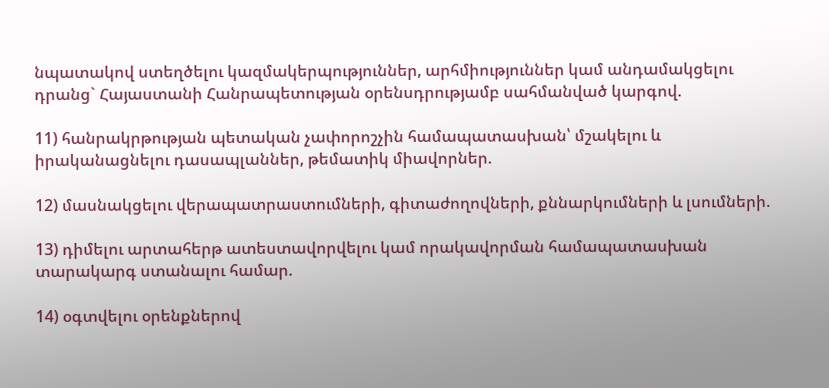նպատակով ստեղծելու կազմակերպություններ, արհմիություններ կամ անդամակցելու դրանց` Հայաստանի Հանրապետության օրենսդրությամբ սահմանված կարգով.

11) հանրակրթության պետական չափորոշչին համապատասխան՝ մշակելու և իրականացնելու դասապլաններ, թեմատիկ միավորներ.

12) մասնակցելու վերապատրաստումների, գիտաժողովների, քննարկումների և լսումների.

13) դիմելու արտահերթ ատեստավորվելու կամ որակավորման համապատասխան տարակարգ ստանալու համար.

14) օգտվելու օրենքներով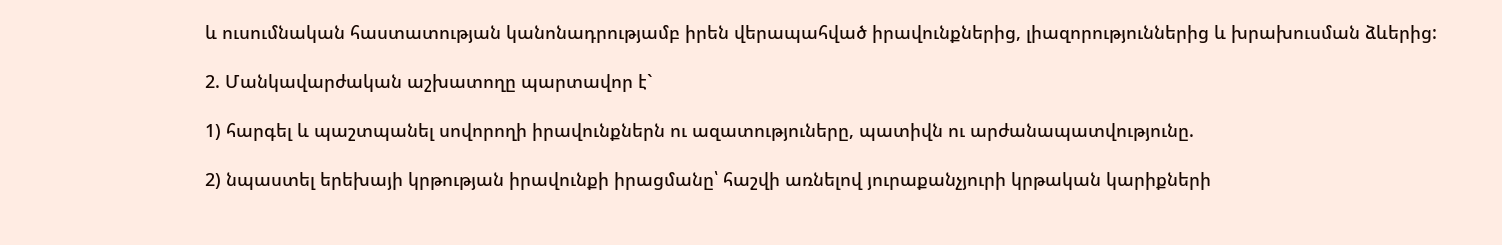և ուսումնական հաստատության կանոնադրությամբ իրեն վերապահված իրավունքներից, լիազորություններից և խրախուսման ձևերից:

2. Մանկավարժական աշխատողը պարտավոր է`

1) հարգել և պաշտպանել սովորողի իրավունքներն ու ազատություները, պատիվն ու արժանապատվությունը.

2) նպաստել երեխայի կրթության իրավունքի իրացմանը՝ հաշվի առնելով յուրաքանչյուրի կրթական կարիքների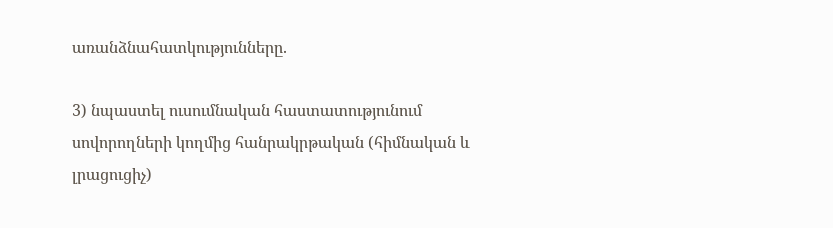առանձնահատկությունները.

3) նպաստել ուսումնական հաստատությունում սովորողների կողմից հանրակրթական (հիմնական և լրացուցիչ)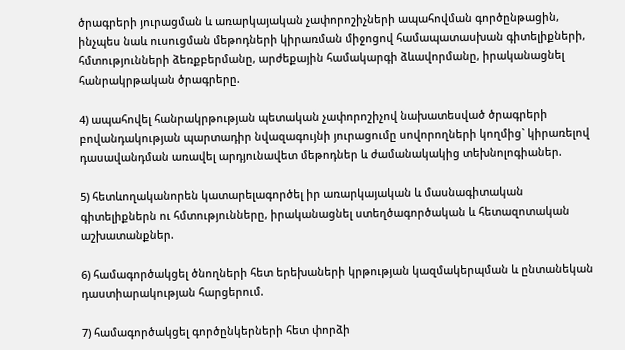ծրագրերի յուրացման և առարկայական չափորոշիչների ապահովման գործընթացին, ինչպես նաև ուսուցման մեթոդների կիրառման միջոցով համապատասխան գիտելիքների, հմտությունների ձեռքբերմանը, արժեքային համակարգի ձևավորմանը, իրականացնել հանրակրթական ծրագրերը.

4) ապահովել հանրակրթության պետական չափորոշիչով նախատեսված ծրագրերի բովանդակության պարտադիր նվազագույնի յուրացումը սովորողների կողմից` կիրառելով դասավանդման առավել արդյունավետ մեթոդներ և ժամանակակից տեխնոլոգիաներ.

5) հետևողականորեն կատարելագործել իր առարկայական և մասնագիտական գիտելիքներն ու հմտությունները, իրականացնել ստեղծագործական և հետազոտական աշխատանքներ.

6) համագործակցել ծնողների հետ երեխաների կրթության կազմակերպման և ընտանեկան դաստիարակության հարցերում.

7) համագործակցել գործընկերների հետ փորձի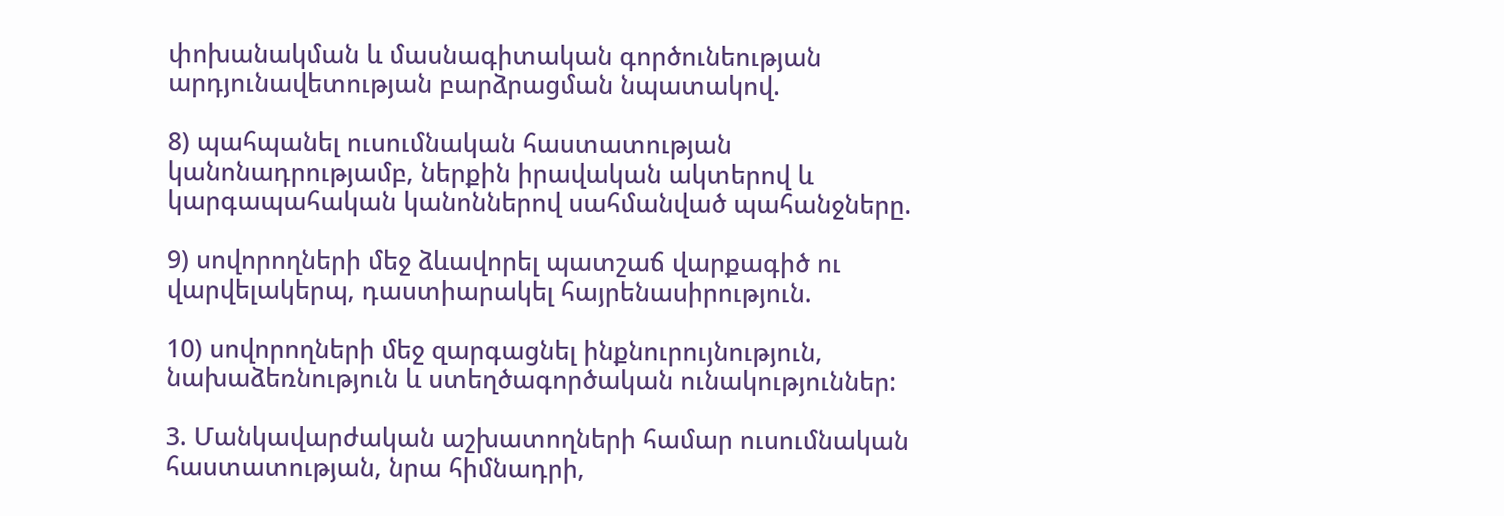փոխանակման և մասնագիտական գործունեության արդյունավետության բարձրացման նպատակով.

8) պահպանել ուսումնական հաստատության կանոնադրությամբ, ներքին իրավական ակտերով և կարգապահական կանոններով սահմանված պահանջները.

9) սովորողների մեջ ձևավորել պատշաճ վարքագիծ ու վարվելակերպ, դաստիարակել հայրենասիրություն.

10) սովորողների մեջ զարգացնել ինքնուրույնություն, նախաձեռնություն և ստեղծագործական ունակություններ:

3. Մանկավարժական աշխատողների համար ուսումնական հաստատության, նրա հիմնադրի,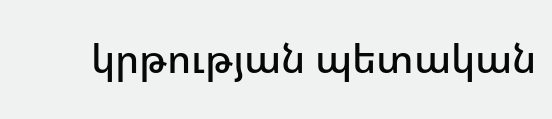կրթության պետական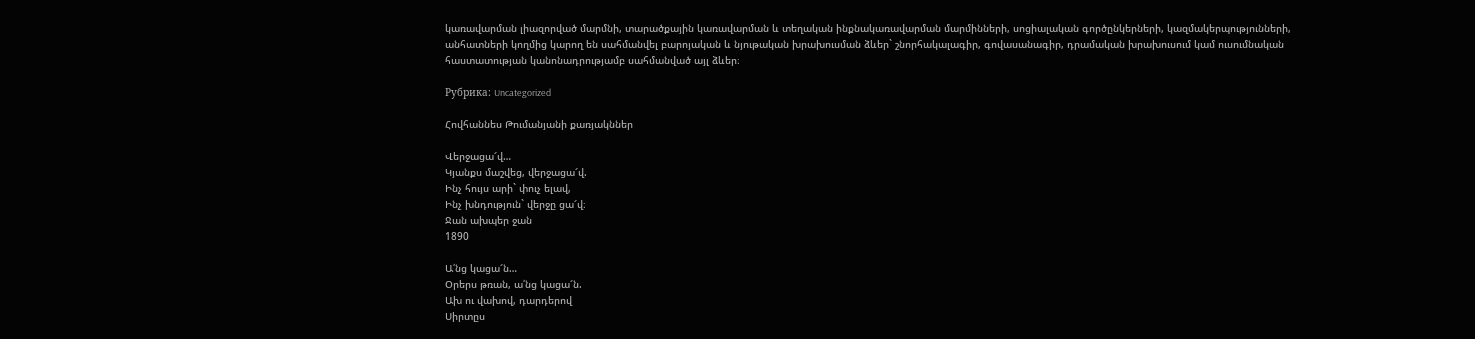կառավարման լիազորված մարմնի, տարածքային կառավարման և տեղական ինքնակառավարման մարմինների, սոցիալական գործընկերների, կազմակերպությունների, անհատների կողմից կարող են սահմանվել բարոյական և նյութական խրախուսման ձևեր` շնորհակալագիր, գովասանագիր, դրամական խրախուսում կամ ուսումնական հաստատության կանոնադրությամբ սահմանված այլ ձևեր։

Рубрика: Uncategorized

Հովհաննես Թումանյանի քառյակններ

Վերջացա՜վ…
Կյանքս մաշվեց, վերջացա՜վ.
Ինչ հույս արի` փուչ ելավ,
Ինչ խնդություն` վերջը ցա՜վ։
Ջան ախպեր ջան
1890

Ա՛նց կացա՜ն…
Օրերս թռան, ա՛նց կացա՜ն.
Ախ ու վախով, դարդերով
Սիրտըս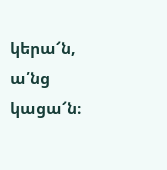կերա՜ն, ա՛նց կացա՜ն։